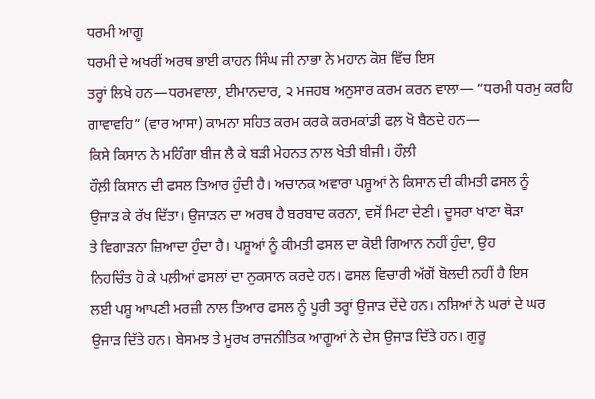ਧਰਮੀ ਆਗੂ
ਧਰਮੀ ਦੇ ਅਖਰੀਂ ਅਰਥ ਭਾਈ ਕਾਹਨ ਸਿੰਘ ਜੀ ਨਾਭਾ ਨੇ ਮਹਾਨ ਕੋਸ਼ ਵਿੱਚ ਇਸ
ਤਰ੍ਹਾਂ ਲਿਖੇ ਹਨ—ਧਰਮਵਾਲਾ, ਈਮਾਨਦਾਰ, ੨ ਮਜਹਬ ਅਨੁਸਾਰ ਕਰਮ ਕਰਨ ਵਾਲਾ— “ਧਰਮੀ ਧਰਮੁ ਕਰਹਿ
ਗਾਵਾਵਹਿ” (ਵਾਰ ਆਸਾ) ਕਾਮਨਾ ਸਹਿਤ ਕਰਮ ਕਰਕੇ ਕਰਮਕਾਂਡੀ ਫਲ਼ ਖੋ ਬੈਠਦੇ ਹਨ—
ਕਿਸੇ ਕਿਸਾਨ ਨੇ ਮਹਿੰਗਾ ਬੀਜ ਲੈ ਕੇ ਬੜੀ ਮੇਹਨਤ ਨਾਲ ਖੇਤੀ ਬੀਜੀ। ਹੌਲ਼ੀ
ਹੌਲ਼ੀ ਕਿਸਾਨ ਦੀ ਫਸਲ ਤਿਆਰ ਹੁੰਦੀ ਹੈ। ਅਚਾਨਕ ਅਵਾਰਾ ਪਸ਼ੂਆਂ ਨੇ ਕਿਸਾਨ ਦੀ ਕੀਮਤੀ ਫਸਲ ਨੂੰ
ਉਜਾੜ ਕੇ ਰੱਖ ਦਿੱਤਾ। ਉਜਾੜਨ ਦਾ ਅਰਥ ਹੈ ਬਰਬਾਦ ਕਰਨਾ, ਵਸੋਂ ਮਿਟਾ ਦੇਣੀ। ਦੂਸਰਾ ਖਾਣਾ ਥੋੜਾ
ਤੇ ਵਿਗਾੜਨਾ ਜ਼ਿਆਦਾ ਹੁੰਦਾ ਹੈ। ਪਸ਼ੂਆਂ ਨੂੰ ਕੀਮਤੀ ਫਸਲ ਦਾ ਕੋਈ ਗਿਆਨ ਨਹੀਂ ਹੁੰਦਾ, ਉਹ
ਨਿਹਚਿੰਤ ਹੋ ਕੇ ਪਲ਼ੀਆਂ ਫਸਲਾਂ ਦਾ ਨੁਕਸਾਨ ਕਰਦੇ ਹਨ। ਫਸਲ ਵਿਚਾਰੀ ਅੱਗੋਂ ਬੋਲਦੀ ਨਹੀਂ ਹੈ ਇਸ
ਲਈ ਪਸ਼ੂ ਆਪਣੀ ਮਰਜ਼ੀ ਨਾਲ ਤਿਆਰ ਫਸਲ ਨੂੰ ਪੂਰੀ ਤਰ੍ਹਾਂ ਉਜਾੜ ਦੇਂਦੇ ਹਨ। ਨਸ਼ਿਆਂ ਨੇ ਘਰਾਂ ਦੇ ਘਰ
ਉਜਾੜ ਦਿੱਤੇ ਹਨ। ਬੇਸਮਝ ਤੇ ਮੂਰਖ ਰਾਜਨੀਤਿਕ ਆਗੂਆਂ ਨੇ ਦੇਸ ਉਜਾੜ ਦਿੱਤੇ ਹਨ। ਗੁਰੂ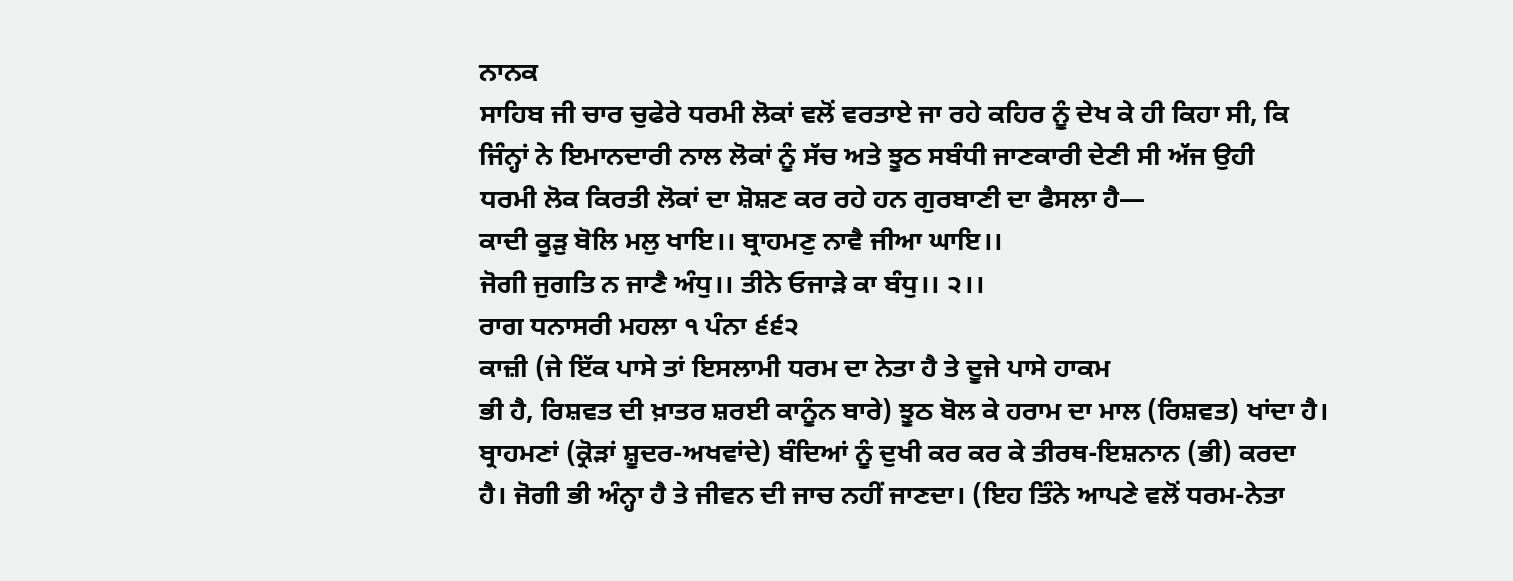ਨਾਨਕ
ਸਾਹਿਬ ਜੀ ਚਾਰ ਚੁਫੇਰੇ ਧਰਮੀ ਲੋਕਾਂ ਵਲੋਂ ਵਰਤਾਏ ਜਾ ਰਹੇ ਕਹਿਰ ਨੂੰ ਦੇਖ ਕੇ ਹੀ ਕਿਹਾ ਸੀ, ਕਿ
ਜਿੰਨ੍ਹਾਂ ਨੇ ਇਮਾਨਦਾਰੀ ਨਾਲ ਲੋਕਾਂ ਨੂੰ ਸੱਚ ਅਤੇ ਝੂਠ ਸਬੰਧੀ ਜਾਣਕਾਰੀ ਦੇਣੀ ਸੀ ਅੱਜ ਉਹੀ
ਧਰਮੀ ਲੋਕ ਕਿਰਤੀ ਲੋਕਾਂ ਦਾ ਸ਼ੋਸ਼ਣ ਕਰ ਰਹੇ ਹਨ ਗੁਰਬਾਣੀ ਦਾ ਫੈਸਲਾ ਹੈ—
ਕਾਦੀ ਕੂੜੁ ਬੋਲਿ ਮਲੁ ਖਾਇ।। ਬ੍ਰਾਹਮਣੁ ਨਾਵੈ ਜੀਆ ਘਾਇ।।
ਜੋਗੀ ਜੁਗਤਿ ਨ ਜਾਣੈ ਅੰਧੁ।। ਤੀਨੇ ਓਜਾੜੇ ਕਾ ਬੰਧੁ।। ੨।।
ਰਾਗ ਧਨਾਸਰੀ ਮਹਲਾ ੧ ਪੰਨਾ ੬੬੨
ਕਾਜ਼ੀ (ਜੇ ਇੱਕ ਪਾਸੇ ਤਾਂ ਇਸਲਾਮੀ ਧਰਮ ਦਾ ਨੇਤਾ ਹੈ ਤੇ ਦੂਜੇ ਪਾਸੇ ਹਾਕਮ
ਭੀ ਹੈ, ਰਿਸ਼ਵਤ ਦੀ ਖ਼ਾਤਰ ਸ਼ਰਈ ਕਾਨੂੰਨ ਬਾਰੇ) ਝੂਠ ਬੋਲ ਕੇ ਹਰਾਮ ਦਾ ਮਾਲ (ਰਿਸ਼ਵਤ) ਖਾਂਦਾ ਹੈ।
ਬ੍ਰਾਹਮਣਾਂ (ਕ੍ਰੋੜਾਂ ਸ਼ੂਦਰ-ਅਖਵਾਂਦੇ) ਬੰਦਿਆਂ ਨੂੰ ਦੁਖੀ ਕਰ ਕਰ ਕੇ ਤੀਰਥ-ਇਸ਼ਨਾਨ (ਭੀ) ਕਰਦਾ
ਹੈ। ਜੋਗੀ ਭੀ ਅੰਨ੍ਹਾ ਹੈ ਤੇ ਜੀਵਨ ਦੀ ਜਾਚ ਨਹੀਂ ਜਾਣਦਾ। (ਇਹ ਤਿੰਨੇ ਆਪਣੇ ਵਲੋਂ ਧਰਮ-ਨੇਤਾ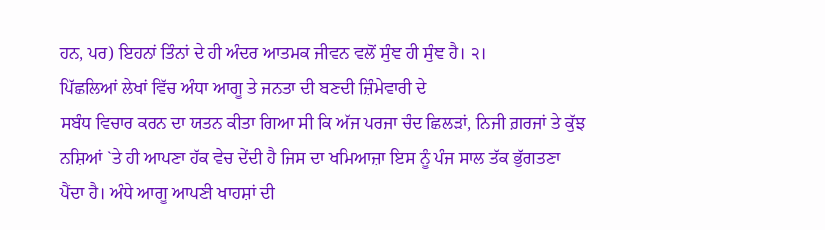ਹਨ, ਪਰ) ਇਹਨਾਂ ਤਿੰਨਾਂ ਦੇ ਹੀ ਅੰਦਰ ਆਤਮਕ ਜੀਵਨ ਵਲੋਂ ਸੁੰਞ ਹੀ ਸੁੰਞ ਹੈ। ੨।
ਪਿੱਛਲਿਆਂ ਲੇਖਾਂ ਵਿੱਚ ਅੰਧਾ ਆਗੂ ਤੇ ਜਨਤਾ ਦੀ ਬਣਦੀ ਜ਼ਿੰਮੇਵਾਰੀ ਦੇ
ਸਬੰਧ ਵਿਚਾਰ ਕਰਨ ਦਾ ਯਤਨ ਕੀਤਾ ਗਿਆ ਸੀ ਕਿ ਅੱਜ ਪਰਜਾ ਚੰਦ ਛਿਲੜਾਂ, ਨਿਜੀ ਗ਼ਰਜਾਂ ਤੇ ਕੁੱਝ
ਨਸ਼ਿਆਂ `ਤੇ ਹੀ ਆਪਣਾ ਹੱਕ ਵੇਚ ਦੇਂਦੀ ਹੈ ਜਿਸ ਦਾ ਖਮਿਆਜ਼ਾ ਇਸ ਨੂੰ ਪੰਜ ਸਾਲ ਤੱਕ ਭੁੱਗਤਣਾ
ਪੈਂਦਾ ਹੈ। ਅੰਧੇ ਆਗੂ ਆਪਣੀ ਖਾਹਸ਼ਾਂ ਦੀ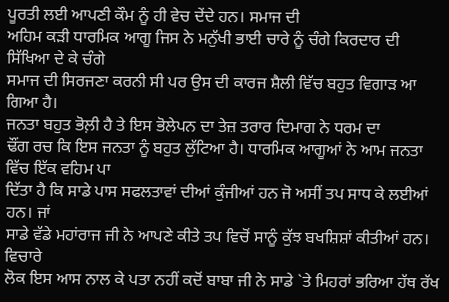ਪੂਰਤੀ ਲਈ ਆਪਣੀ ਕੌਮ ਨੂੰ ਹੀ ਵੇਚ ਦੇਂਦੇ ਹਨ। ਸਮਾਜ ਦੀ
ਅਹਿਮ ਕੜੀ ਧਾਰਮਿਕ ਆਗੂ ਜਿਸ ਨੇ ਮਨੁੱਖੀ ਭਾਈ ਚਾਰੇ ਨੂੰ ਚੰਗੇ ਕਿਰਦਾਰ ਦੀ ਸਿੱਖਿਆ ਦੇ ਕੇ ਚੰਗੇ
ਸਮਾਜ ਦੀ ਸਿਰਜਣਾ ਕਰਨੀ ਸੀ ਪਰ ਉਸ ਦੀ ਕਾਰਜ ਸ਼ੈਲੀ ਵਿੱਚ ਬਹੁਤ ਵਿਗਾੜ ਆ ਗਿਆ ਹੈ।
ਜਨਤਾ ਬਹੁਤ ਭੋਲ਼ੀ ਹੈ ਤੇ ਇਸ ਭੋਲੇਪਨ ਦਾ ਤੇਜ਼ ਤਰਾਰ ਦਿਮਾਗ ਨੇ ਧਰਮ ਦਾ
ਢੌਂਗ ਰਚ ਕਿ ਇਸ ਜਨਤਾ ਨੂੰ ਬਹੁਤ ਲੁੱਟਿਆ ਹੈ। ਧਾਰਮਿਕ ਆਗੂਆਂ ਨੇ ਆਮ ਜਨਤਾ ਵਿੱਚ ਇੱਕ ਵਹਿਮ ਪਾ
ਦਿੱਤਾ ਹੈ ਕਿ ਸਾਡੇ ਪਾਸ ਸਫਲਤਾਵਾਂ ਦੀਆਂ ਕੁੰਜੀਆਂ ਹਨ ਜੋ ਅਸੀਂ ਤਪ ਸਾਧ ਕੇ ਲਈਆਂ ਹਨ। ਜਾਂ
ਸਾਡੇ ਵੱਡੇ ਮਹਾਂਰਾਜ ਜੀ ਨੇ ਆਪਣੇ ਕੀਤੇ ਤਪ ਵਿਚੋਂ ਸਾਨੂੰ ਕੁੱਝ ਬਖਸ਼ਿਸ਼ਾਂ ਕੀਤੀਆਂ ਹਨ। ਵਿਚਾਰੇ
ਲੋਕ ਇਸ ਆਸ ਨਾਲ ਕੇ ਪਤਾ ਨਹੀਂ ਕਦੋਂ ਬਾਬਾ ਜੀ ਨੇ ਸਾਡੇ `ਤੇ ਮਿਹਰਾਂ ਭਰਿਆ ਹੱਥ ਰੱਖ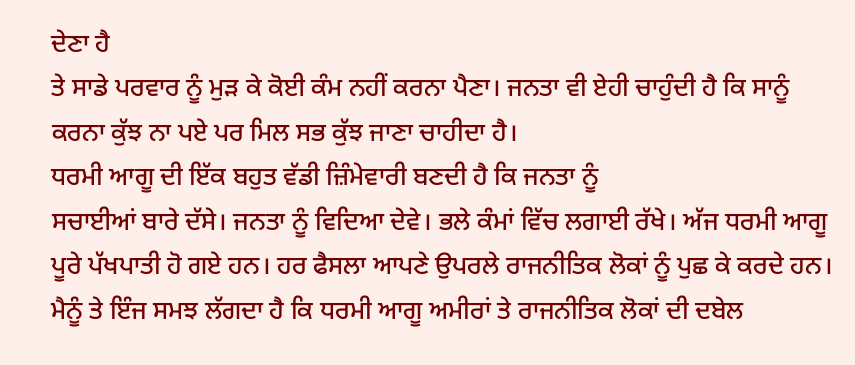ਦੇਣਾ ਹੈ
ਤੇ ਸਾਡੇ ਪਰਵਾਰ ਨੂੰ ਮੁੜ ਕੇ ਕੋਈ ਕੰਮ ਨਹੀਂ ਕਰਨਾ ਪੈਣਾ। ਜਨਤਾ ਵੀ ਏਹੀ ਚਾਹੁੰਦੀ ਹੈ ਕਿ ਸਾਨੂੰ
ਕਰਨਾ ਕੁੱਝ ਨਾ ਪਏ ਪਰ ਮਿਲ ਸਭ ਕੁੱਝ ਜਾਣਾ ਚਾਹੀਦਾ ਹੈ।
ਧਰਮੀ ਆਗੂ ਦੀ ਇੱਕ ਬਹੁਤ ਵੱਡੀ ਜ਼ਿੰਮੇਵਾਰੀ ਬਣਦੀ ਹੈ ਕਿ ਜਨਤਾ ਨੂੰ
ਸਚਾਈਆਂ ਬਾਰੇ ਦੱਸੇ। ਜਨਤਾ ਨੂੰ ਵਿਦਿਆ ਦੇਵੇ। ਭਲੇ ਕੰਮਾਂ ਵਿੱਚ ਲਗਾਈ ਰੱਖੇ। ਅੱਜ ਧਰਮੀ ਆਗੂ
ਪੂਰੇ ਪੱਖਪਾਤੀ ਹੋ ਗਏ ਹਨ। ਹਰ ਫੈਸਲਾ ਆਪਣੇ ਉਪਰਲੇ ਰਾਜਨੀਤਿਕ ਲੋਕਾਂ ਨੂੰ ਪੁਛ ਕੇ ਕਰਦੇ ਹਨ।
ਮੈਨੂੰ ਤੇ ਇੰਜ ਸਮਝ ਲੱਗਦਾ ਹੈ ਕਿ ਧਰਮੀ ਆਗੂ ਅਮੀਰਾਂ ਤੇ ਰਾਜਨੀਤਿਕ ਲੋਕਾਂ ਦੀ ਦਬੇਲ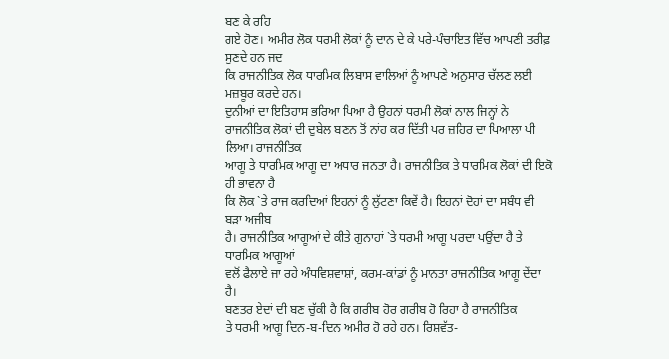ਬਣ ਕੇ ਰਹਿ
ਗਏ ਹੋਣ। ਅਮੀਰ ਲੋਕ ਧਰਮੀ ਲੋਕਾਂ ਨੂੰ ਦਾਨ ਦੇ ਕੇ ਪਰੇ-ਪੰਚਾਇਤ ਵਿੱਚ ਆਪਣੀ ਤਰੀਫ਼ ਸੁਣਦੇ ਹਨ ਜਦ
ਕਿ ਰਾਜਨੀਤਿਕ ਲੋਕ ਧਾਰਮਿਕ ਲਿਬਾਸ ਵਾਲਿਆਂ ਨੂੰ ਆਪਣੇ ਅਨੁਸਾਰ ਚੱਲਣ ਲਈ ਮਜ਼ਬੂਰ ਕਰਦੇ ਹਨ।
ਦੁਨੀਆਂ ਦਾ ਇਤਿਹਾਸ ਭਰਿਆ ਪਿਆ ਹੈ ਉਹਨਾਂ ਧਰਮੀ ਲੋਕਾਂ ਨਾਲ ਜਿਨ੍ਹਾਂ ਨੇ
ਰਾਜਨੀਤਿਕ ਲੋਕਾਂ ਦੀ ਦੁਬੇਲ ਬਣਨ ਤੋਂ ਨਾਂਹ ਕਰ ਦਿੱਤੀ ਪਰ ਜ਼ਹਿਰ ਦਾ ਪਿਆਲਾ ਪੀ ਲਿਆ। ਰਾਜਨੀਤਿਕ
ਆਗੂ ਤੇ ਧਾਰਮਿਕ ਆਗੂ ਦਾ ਅਧਾਰ ਜਨਤਾ ਹੈ। ਰਾਜਨੀਤਿਕ ਤੇ ਧਾਰਮਿਕ ਲੋਕਾਂ ਦੀ ਇਕੋ ਹੀ ਭਾਵਨਾ ਹੈ
ਕਿ ਲੋਕ `ਤੇ ਰਾਜ ਕਰਦਿਆਂ ਇਹਨਾਂ ਨੂੰ ਲੁੱਟਣਾ ਕਿਵੇਂ ਹੈ। ਇਹਨਾਂ ਦੋਹਾਂ ਦਾ ਸਬੰਧ ਵੀ ਬੜਾ ਅਜੀਬ
ਹੈ। ਰਾਜਨੀਤਿਕ ਆਗੂਆਂ ਦੇ ਕੀਤੇ ਗੁਨਾਹਾਂ `ਤੇ ਧਰਮੀ ਆਗੂ ਪਰਦਾ ਪਉਂਦਾ ਹੈ ਤੇ ਧਾਰਮਿਕ ਆਗੂਆਂ
ਵਲੋਂ ਫੈਲਾਏ ਜਾ ਰਹੇ ਅੰਧਵਿਸ਼ਵਾਸ਼ਾਂ, ਕਰਮ-ਕਾਂਡਾਂ ਨੂੰ ਮਾਨਤਾ ਰਾਜਨੀਤਿਕ ਆਗੂ ਦੇਂਦਾ ਹੈ।
ਬਣਤਰ ਏਦਾਂ ਦੀ ਬਣ ਚੁੱਕੀ ਹੈ ਕਿ ਗਰੀਬ ਹੋਰ ਗਰੀਬ ਹੋ ਰਿਹਾ ਹੈ ਰਾਜਨੀਤਿਕ
ਤੇ ਧਰਮੀ ਆਗੂ ਦਿਨ-ਬ-ਦਿਨ ਅਮੀਰ ਹੋ ਰਹੇ ਹਨ। ਰਿਸ਼ਵੱਤ-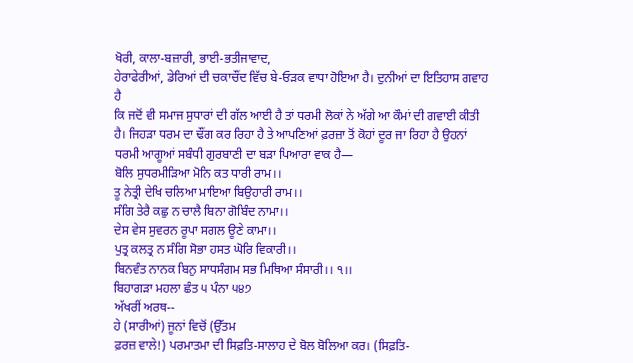ਖੋਰੀ, ਕਾਲਾ-ਬਜ਼ਾਰੀ, ਭਾਈ-ਭਤੀਜਾਵਾਦ,
ਹੇਰਾਫੇਰੀਆਂ, ਡੇਰਿਆਂ ਦੀ ਚਕਾਚੌਂਦ ਵਿੱਚ ਬੇ-ਓੜਕ ਵਾਧਾ ਹੋਇਆ ਹੈ। ਦੁਨੀਆਂ ਦਾ ਇਤਿਹਾਸ ਗਵਾਹ ਹੈ
ਕਿ ਜਦੋਂ ਵੀ ਸਮਾਜ ਸੁਧਾਰਾਂ ਦੀ ਗੱਲ ਆਈ ਹੈ ਤਾਂ ਧਰਮੀ ਲੋਕਾਂ ਨੇ ਅੱਗੇ ਆ ਕੌਮਾਂ ਦੀ ਗਵਾਈ ਕੀਤੀ
ਹੈ। ਜਿਹੜਾ ਧਰਮ ਦਾ ਢੌਂਗ ਕਰ ਰਿਹਾ ਹੈ ਤੇ ਆਪਣਿਆਂ ਫ਼ਰਜ਼ਾ ਤੋਂ ਕੋਹਾਂ ਦੂਰ ਜਾ ਰਿਹਾ ਹੈ ਉਹਨਾਂ
ਧਰਮੀ ਆਗੂਆਂ ਸਬੰਧੀ ਗੁਰਬਾਣੀ ਦਾ ਬੜਾ ਪਿਆਰਾ ਵਾਕ ਹੈ—
ਬੋਲਿ ਸੁਧਰਮੀੜਿਆ ਮੋਨਿ ਕਤ ਧਾਰੀ ਰਾਮ।।
ਤੂ ਨੇਤ੍ਰੀ ਦੇਖਿ ਚਲਿਆ ਮਾਇਆ ਬਿਉਹਾਰੀ ਰਾਮ।।
ਸੰਗਿ ਤੇਰੈ ਕਛੁ ਨ ਚਾਲੈ ਬਿਨਾ ਗੋਬਿੰਦ ਨਾਮਾ।।
ਦੇਸ ਵੇਸ ਸੁਵਰਨ ਰੂਪਾ ਸਗਲ ਊਣੇ ਕਾਮਾ।।
ਪੁਤ੍ਰ ਕਲਤ੍ਰ ਨ ਸੰਗਿ ਸੋਭਾ ਹਸਤ ਘੋਰਿ ਵਿਕਾਰੀ।।
ਬਿਨਵੰਤ ਨਾਨਕ ਬਿਨੁ ਸਾਧਸੰਗਮ ਸਭ ਮਿਥਿਆ ਸੰਸਾਰੀ।। ੧।।
ਬਿਹਾਗੜਾ ਮਹਲਾ ਛੰਤ ੫ ਪੰਨਾ ੫੪੭
ਅੱਖਰੀਂ ਅਰਥ--
ਹੇ (ਸਾਰੀਆਂ) ਜੂਨਾਂ ਵਿਚੋਂ (ਉੱਤਮ
ਫ਼ਰਜ਼ ਵਾਲੇ!) ਪਰਮਾਤਮਾ ਦੀ ਸਿਫ਼ਤਿ-ਸਾਲਾਹ ਦੇ ਬੋਲ ਬੋਲਿਆ ਕਰ। (ਸਿਫ਼ਤਿ-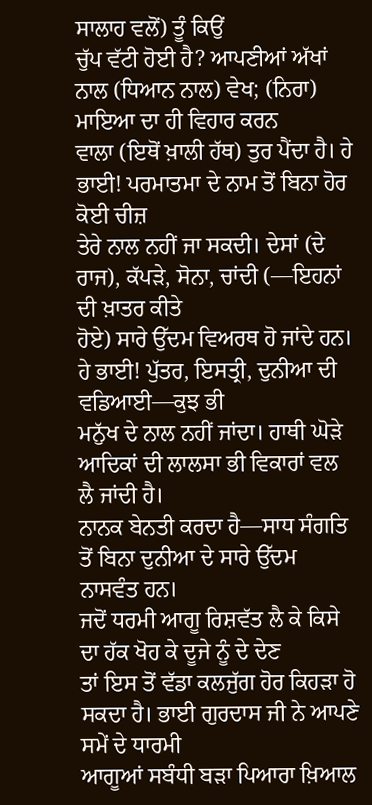ਸਾਲਾਹ ਵਲੋਂ) ਤੂੰ ਕਿਉਂ
ਚੁੱਪ ਵੱਟੀ ਹੋਈ ਹੈ? ਆਪਣੀਆਂ ਅੱਖਾਂ ਨਾਲ (ਧਿਆਨ ਨਾਲ) ਵੇਖ; (ਨਿਰਾ) ਮਾਇਆ ਦਾ ਹੀ ਵਿਹਾਰ ਕਰਨ
ਵਾਲਾ (ਇਥੋਂ ਖ਼ਾਲੀ ਹੱਥ) ਤੁਰ ਪੈਂਦਾ ਹੈ। ਹੇ ਭਾਈ! ਪਰਮਾਤਮਾ ਦੇ ਨਾਮ ਤੋਂ ਬਿਨਾ ਹੋਰ ਕੋਈ ਚੀਜ਼
ਤੇਰੇ ਨਾਲ ਨਹੀਂ ਜਾ ਸਕਦੀ। ਦੇਸਾਂ (ਦੇ ਰਾਜ), ਕੱਪੜੇ, ਸੋਨਾ, ਚਾਂਦੀ (—ਇਹਨਾਂ ਦੀ ਖ਼ਾਤਰ ਕੀਤੇ
ਹੋਏ) ਸਾਰੇ ਉੱਦਮ ਵਿਅਰਥ ਹੋ ਜਾਂਦੇ ਹਨ। ਹੇ ਭਾਈ! ਪੁੱਤਰ, ਇਸਤ੍ਰੀ, ਦੁਨੀਆ ਦੀ ਵਡਿਆਈ—ਕੁਝ ਭੀ
ਮਨੁੱਖ ਦੇ ਨਾਲ ਨਹੀਂ ਜਾਂਦਾ। ਹਾਥੀ ਘੋੜੇ ਆਦਿਕਾਂ ਦੀ ਲਾਲਸਾ ਭੀ ਵਿਕਾਰਾਂ ਵਲ ਲੈ ਜਾਂਦੀ ਹੈ।
ਨਾਨਕ ਬੇਨਤੀ ਕਰਦਾ ਹੈ—ਸਾਧ ਸੰਗਤਿ ਤੋਂ ਬਿਨਾ ਦੁਨੀਆ ਦੇ ਸਾਰੇ ਉੱਦਮ ਨਾਸਵੰਤ ਹਨ।
ਜਦੋਂ ਧਰਮੀ ਆਗੂ ਰਿਸ਼ਵੱਤ ਲੈ ਕੇ ਕਿਸੇ ਦਾ ਹੱਕ ਖੋਹ ਕੇ ਦੂਜੇ ਨੂੰ ਦੇ ਦੇਣ
ਤਾਂ ਇਸ ਤੋਂ ਵੱਡਾ ਕਲਜੁੱਗ ਹੋਰ ਕਿਹੜਾ ਹੋ ਸਕਦਾ ਹੈ। ਭਾਈ ਗੁਰਦਾਸ ਜੀ ਨੇ ਆਪਣੇ ਸਮੇਂ ਦੇ ਧਾਰਮੀ
ਆਗੂਆਂ ਸਬੰਧੀ ਬੜਾ ਪਿਆਰਾ ਖ਼ਿਆਲ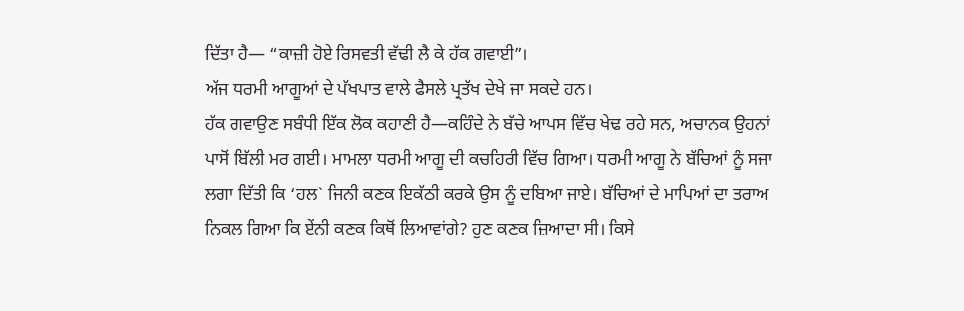ਦਿੱਤਾ ਹੈ— “ਕਾਜ਼ੀ ਹੋਏ ਰਿਸਵਤੀ ਵੱਢੀ ਲੈ ਕੇ ਹੱਕ ਗਵਾਈ”।
ਅੱਜ ਧਰਮੀ ਆਗੂਆਂ ਦੇ ਪੱਖਪਾਤ ਵਾਲੇ ਫੈਸਲੇ ਪ੍ਰਤੱਖ ਦੇਖੇ ਜਾ ਸਕਦੇ ਹਨ।
ਹੱਕ ਗਵਾਉਣ ਸਬੰਧੀ ਇੱਕ ਲੋਕ ਕਹਾਣੀ ਹੈ—ਕਹਿੰਦੇ ਨੇ ਬੱਚੇ ਆਪਸ ਵਿੱਚ ਖੇਢ ਰਹੇ ਸਨ, ਅਚਾਨਕ ਉਹਨਾਂ
ਪਾਸੋਂ ਬਿੱਲੀ ਮਰ ਗਈ। ਮਾਮਲਾ ਧਰਮੀ ਆਗੂ ਦੀ ਕਚਹਿਰੀ ਵਿੱਚ ਗਿਆ। ਧਰਮੀ ਆਗੂ ਨੇ ਬੱਚਿਆਂ ਨੂੰ ਸਜਾ
ਲਗਾ ਦਿੱਤੀ ਕਿ ‘ਹਲ` ਜਿਨੀ ਕਣਕ ਇਕੱਠੀ ਕਰਕੇ ਉਸ ਨੂੰ ਦਬਿਆ ਜਾਏ। ਬੱਚਿਆਂ ਦੇ ਮਾਪਿਆਂ ਦਾ ਤਰਾਅ
ਨਿਕਲ ਗਿਆ ਕਿ ਏਂਨੀ ਕਣਕ ਕਿਥੋਂ ਲਿਆਵਾਂਗੇ? ਹੁਣ ਕਣਕ ਜ਼ਿਆਦਾ ਸੀ। ਕਿਸੇ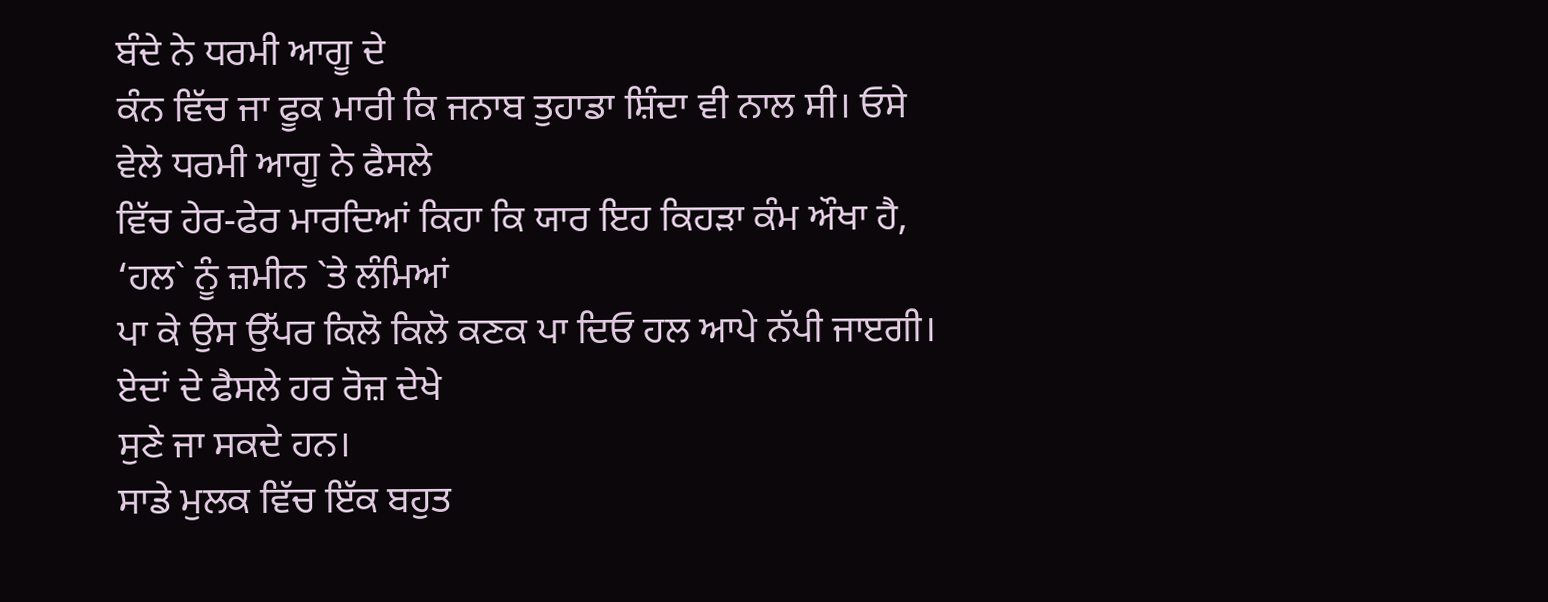ਬੰਦੇ ਨੇ ਧਰਮੀ ਆਗੂ ਦੇ
ਕੰਨ ਵਿੱਚ ਜਾ ਫੂਕ ਮਾਰੀ ਕਿ ਜਨਾਬ ਤੁਹਾਡਾ ਸ਼ਿੰਦਾ ਵੀ ਨਾਲ ਸੀ। ਓਸੇ ਵੇਲੇ ਧਰਮੀ ਆਗੂ ਨੇ ਫੈਸਲੇ
ਵਿੱਚ ਹੇਰ-ਫੇਰ ਮਾਰਦਿਆਂ ਕਿਹਾ ਕਿ ਯਾਰ ਇਹ ਕਿਹੜਾ ਕੰਮ ਔਖਾ ਹੈ, ‘ਹਲ` ਨੂੰ ਜ਼ਮੀਨ `ਤੇ ਲੰਮਿਆਂ
ਪਾ ਕੇ ਉਸ ਉੱਪਰ ਕਿਲੋ ਕਿਲੋ ਕਣਕ ਪਾ ਦਿਓ ਹਲ ਆਪੇ ਨੱਪੀ ਜਾੲਗੀ। ਏਦਾਂ ਦੇ ਫੈਸਲੇ ਹਰ ਰੋਜ਼ ਦੇਖੇ
ਸੁਣੇ ਜਾ ਸਕਦੇ ਹਨ।
ਸਾਡੇ ਮੁਲਕ ਵਿੱਚ ਇੱਕ ਬਹੁਤ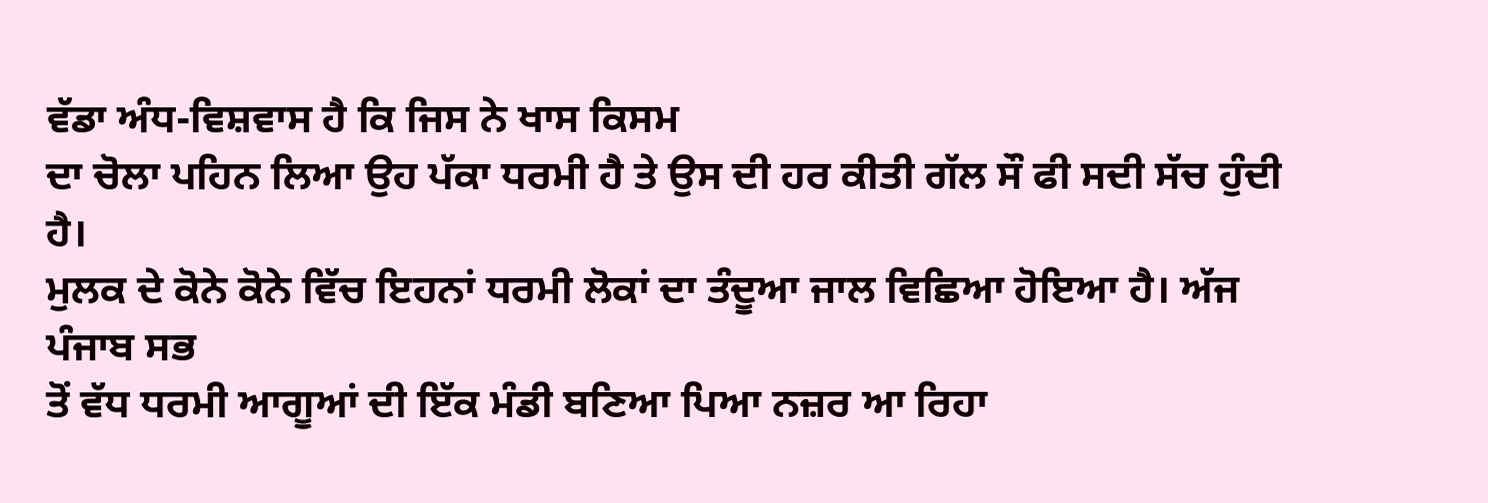ਵੱਡਾ ਅੰਧ-ਵਿਸ਼ਵਾਸ ਹੈ ਕਿ ਜਿਸ ਨੇ ਖਾਸ ਕਿਸਮ
ਦਾ ਚੋਲਾ ਪਹਿਨ ਲਿਆ ਉਹ ਪੱਕਾ ਧਰਮੀ ਹੈ ਤੇ ਉਸ ਦੀ ਹਰ ਕੀਤੀ ਗੱਲ ਸੌ ਫੀ ਸਦੀ ਸੱਚ ਹੁੰਦੀ ਹੈ।
ਮੁਲਕ ਦੇ ਕੋਨੇ ਕੋਨੇ ਵਿੱਚ ਇਹਨਾਂ ਧਰਮੀ ਲੋਕਾਂ ਦਾ ਤੰਦੂਆ ਜਾਲ ਵਿਛਿਆ ਹੋਇਆ ਹੈ। ਅੱਜ ਪੰਜਾਬ ਸਭ
ਤੋਂ ਵੱਧ ਧਰਮੀ ਆਗੂਆਂ ਦੀ ਇੱਕ ਮੰਡੀ ਬਣਿਆ ਪਿਆ ਨਜ਼ਰ ਆ ਰਿਹਾ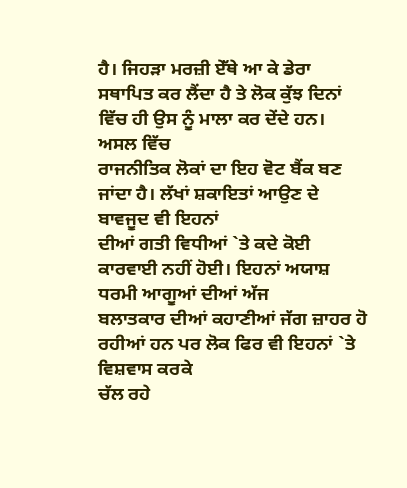ਹੈ। ਜਿਹੜਾ ਮਰਜ਼ੀ ਏੱਥੇ ਆ ਕੇ ਡੇਰਾ
ਸਥਾਪਿਤ ਕਰ ਲੈਂਦਾ ਹੈ ਤੇ ਲੋਕ ਕੁੱਝ ਦਿਨਾਂ ਵਿੱਚ ਹੀ ਉਸ ਨੂੰ ਮਾਲਾ ਕਰ ਦੇਂਦੇ ਹਨ। ਅਸਲ ਵਿੱਚ
ਰਾਜਨੀਤਿਕ ਲੋਕਾਂ ਦਾ ਇਹ ਵੋਟ ਬੈਂਕ ਬਣ ਜਾਂਦਾ ਹੈ। ਲੱਖਾਂ ਸ਼ਕਾਇਤਾਂ ਆਉਣ ਦੇ ਬਾਵਜੂਦ ਵੀ ਇਹਨਾਂ
ਦੀਆਂ ਗਤੀ ਵਿਧੀਆਂ `ਤੇ ਕਦੇ ਕੋਈ ਕਾਰਵਾਈ ਨਹੀਂ ਹੋਈ। ਇਹਨਾਂ ਅਯਾਸ਼ ਧਰਮੀ ਆਗੂਆਂ ਦੀਆਂ ਅੱਜ
ਬਲਾਤਕਾਰ ਦੀਆਂ ਕਹਾਣੀਆਂ ਜੱਗ ਜ਼ਾਹਰ ਹੋ ਰਹੀਆਂ ਹਨ ਪਰ ਲੋਕ ਫਿਰ ਵੀ ਇਹਨਾਂ `ਤੇ ਵਿਸ਼ਵਾਸ ਕਰਕੇ
ਚੱਲ ਰਹੇ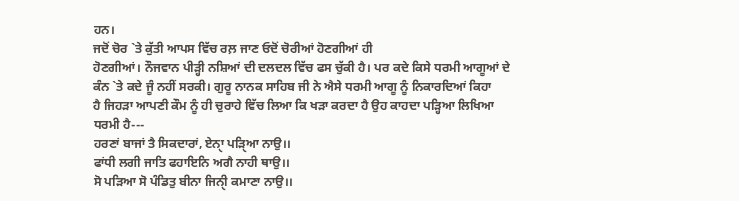ਹਨ।
ਜਦੋਂ ਚੋਰ `ਤੇ ਕੁੱਤੀ ਆਪਸ ਵਿੱਚ ਰਲ਼ ਜਾਣ ਓਦੋਂ ਚੋਰੀਆਂ ਹੋਣਗੀਆਂ ਹੀ
ਹੋਣਗੀਆਂ। ਨੌਜਵਾਨ ਪੀੜ੍ਹੀ ਨਸ਼ਿਆਂ ਦੀ ਦਲਦਲ ਵਿੱਚ ਫਸ ਚੁੱਕੀ ਹੈ। ਪਰ ਕਦੇ ਕਿਸੇ ਧਰਮੀ ਆਗੂਆਂ ਦੇ
ਕੰਨ `ਤੇ ਕਦੇ ਜੂੰ ਨਹੀਂ ਸਰਕੀ। ਗੁਰੂ ਨਾਨਕ ਸਾਹਿਬ ਜੀ ਨੇ ਐਸੇ ਧਰਮੀ ਆਗੂ ਨੂੰ ਨਿਕਾਰਦਿਆਂ ਕਿਹਾ
ਹੈ ਜਿਹੜਾ ਆਪਣੀ ਕੌਮ ਨੂੰ ਹੀ ਚੁਰਾਹੇ ਵਿੱਚ ਲਿਆ ਕਿ ਖੜਾ ਕਰਦਾ ਹੈ ਉਹ ਕਾਹਦਾ ਪੜ੍ਹਿਆ ਲਿਖਿਆ
ਧਰਮੀ ਹੈ---
ਹਰਣਾਂ ਬਾਜਾਂ ਤੈ ਸਿਕਦਾਰਾਂ, ਏਨਾੑ ਪੜਿੑਆ ਨਾਉ।।
ਫਾਂਧੀ ਲਗੀ ਜਾਤਿ ਫਹਾਇਨਿ ਅਗੈ ਨਾਹੀ ਥਾਉ।।
ਸੋ ਪੜਿਆ ਸੋ ਪੰਡਿਤੁ ਬੀਨਾ ਜਿਨੀੑ ਕਮਾਣਾ ਨਾਉ।।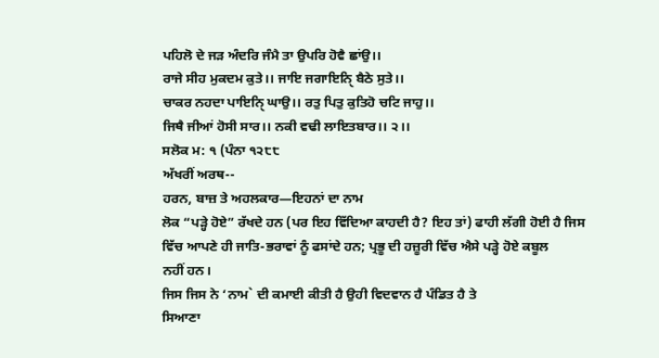ਪਹਿਲੋ ਦੇ ਜੜ ਅੰਦਰਿ ਜੰਮੈ ਤਾ ਉਪਰਿ ਹੋਵੈ ਛਾਂਉ।।
ਰਾਜੇ ਸੀਹ ਮੁਕਦਮ ਕੁਤੇ।। ਜਾਇ ਜਗਾਇਨਿੑ ਬੈਠੇ ਸੁਤੇ।।
ਚਾਕਰ ਨਹਦਾ ਪਾਇਨਿੑ ਘਾਉ।। ਰਤੁ ਪਿਤੁ ਕੁਤਿਹੋ ਚਟਿ ਜਾਹੁ।।
ਜਿਥੈ ਜੀਆਂ ਹੋਸੀ ਸਾਰ।। ਨਕੀ ਵਢੀ ਲਾਇਤਬਾਰ।। ੨।।
ਸਲੋਕ ਮ: ੧ (ਪੰਨਾ ੧੨੮੮
ਅੱਖਰੀਂ ਅਰਥ--
ਹਰਨ, ਬਾਜ਼ ਤੇ ਅਹਲਕਾਰ—ਇਹਨਾਂ ਦਾ ਨਾਮ
ਲੋਕ “ਪੜ੍ਹੇ ਹੋਏ” ਰੱਖਦੇ ਹਨ (ਪਰ ਇਹ ਵਿੱਦਿਆ ਕਾਹਦੀ ਹੈ? ਇਹ ਤਾਂ) ਫਾਹੀ ਲੱਗੀ ਹੋਈ ਹੈ ਜਿਸ
ਵਿੱਚ ਆਪਣੇ ਹੀ ਜਾਤਿ-ਭਰਾਵਾਂ ਨੂੰ ਫਸਾਂਦੇ ਹਨ; ਪ੍ਰਭੂ ਦੀ ਹਜ਼ੂਰੀ ਵਿੱਚ ਐਸੇ ਪੜ੍ਹੇ ਹੋਏ ਕਬੂਲ
ਨਹੀਂ ਹਨ।
ਜਿਸ ਜਿਸ ਨੇ ‘ਨਾਮ` ਦੀ ਕਮਾਈ ਕੀਤੀ ਹੈ ਉਹੀ ਵਿਦਵਾਨ ਹੈ ਪੰਡਿਤ ਹੈ ਤੇ
ਸਿਆਣਾ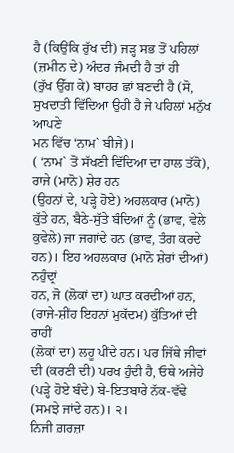ਹੈ (ਕਿਉਂਕਿ ਰੁੱਖ ਦੀ) ਜੜ੍ਹ ਸਭ ਤੋਂ ਪਹਿਲਾਂ (ਜ਼ਮੀਨ ਦੇ) ਅੰਦਰ ਜੰਮਦੀ ਹੈ ਤਾਂ ਹੀ
(ਰੁੱਖ ਉੱਗ ਕੇ) ਬਾਹਰ ਛਾਂ ਬਣਦੀ ਹੈ (ਸੋ, ਸੁਖਦਾਤੀ ਵਿੱਦਿਆ ਉਹੀ ਹੈ ਜੇ ਪਹਿਲਾਂ ਮਨੁੱਖ ਆਪਣੇ
ਮਨ ਵਿੱਚ ‘ਨਾਮ` ਬੀਜੇ)।
( ‘ਨਾਮ` ਤੋਂ ਸੱਖਣੀ ਵਿੱਦਿਆ ਦਾ ਹਾਲ ਤੱਕੋ), ਰਾਜੇ (ਮਾਨੋ) ਸ਼ੇਰ ਹਨ
(ਉਹਨਾਂ ਦੇ, ਪੜ੍ਹੇ ਹੋਏ) ਅਹਲਕਾਰ (ਮਾਨੋ) ਕੁੱਤੇ ਹਨ, ਬੈਠੇ-ਸੁੱਤੇ ਬੰਦਿਆਂ ਨੂੰ (ਭਾਵ, ਵੇਲੇ
ਕੁਵੇਲੇ) ਜਾ ਜਗਾਂਦੇ ਹਨ (ਭਾਵ, ਤੰਗ ਕਰਦੇ ਹਨ)। ਇਹ ਅਹਲਕਾਰ (ਮਾਨੋ ਸ਼ੇਰਾਂ ਦੀਆਂ) ਨਹੁੰਦ੍ਰਾਂ
ਹਨ, ਜੋ (ਲੋਕਾਂ ਦਾ) ਘਾਤ ਕਰਦੀਆਂ ਹਨ, (ਰਾਜੇ-ਸ਼ੀਂਹ ਇਹਨਾਂ ਮੁਕੱਦਮ) ਕੁੱਤਿਆਂ ਦੀ ਰਾਹੀਂ
(ਲੋਕਾਂ ਦਾ) ਲਹੂ ਪੀਂਦੇ ਹਨ। ਪਰ ਜਿੱਥੇ ਜੀਵਾਂ ਦੀ (ਕਰਣੀ ਦੀ) ਪਰਖ ਹੁੰਦੀ ਹੈ, ਓਥੇ ਅਜੇਹੇ
(ਪੜ੍ਹੇ ਹੋਏ ਬੰਦੇ) ਬੇ-ਇਤਬਾਰੇ ਨੱਕ-ਵੱਢੇ (ਸਮਝੇ ਜਾਂਦੇ ਹਨ)। ੨।
ਨਿਜੀ ਗ਼ਰਜ਼ਾ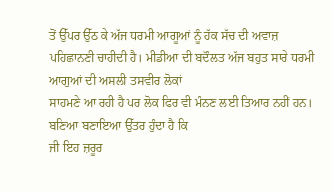ਤੋਂ ਉੱਪਰ ਉੱਠ ਕੇ ਅੱਜ ਧਰਮੀ ਆਗੂਆਂ ਨੂੰ ਹੱਕ ਸੱਚ ਦੀ ਅਵਾਜ਼
ਪਹਿਛਾਨਣੀ ਚਾਹੀਦੀ ਹੈ। ਮੀਡੀਆ ਦੀ ਬਦੌਲਤ ਅੱਜ ਬਹੁਤ ਸਾਰੇ ਧਰਮੀ ਆਗੁਆਂ ਦੀ ਅਸਲੀ ਤਸਵੀਰ ਲੋਕਾਂ
ਸਾਹਮਣੇ ਆ ਰਹੀ ਹੈ ਪਰ ਲੋਕ ਫਿਰ ਵੀ ਮੰਨਣ ਲਈ ਤਿਆਰ ਨਹੀਂ ਹਨ। ਬਣਿਆ ਬਣਾਇਆ ਉੱਤਰ ਹੁੰਦਾ ਹੈ ਕਿ
ਜੀ ਇਹ ਜ਼ਰੂਰ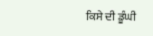ਕਿਸੇ ਦੀ ਡੂੰਘੀ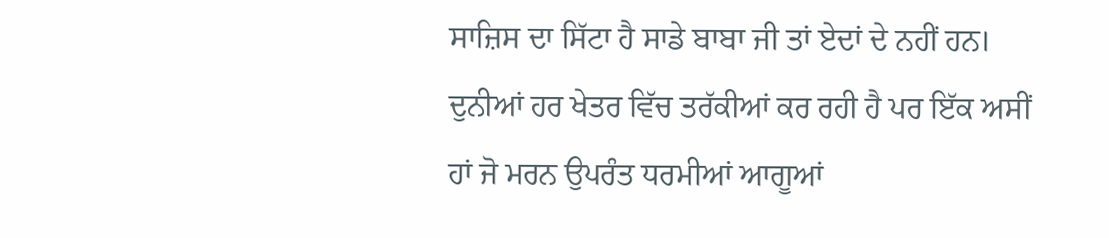ਸਾਜ਼ਿਸ ਦਾ ਸਿੱਟਾ ਹੈ ਸਾਡੇ ਬਾਬਾ ਜੀ ਤਾਂ ਏਦਾਂ ਦੇ ਨਹੀਂ ਹਨ।
ਦੁਨੀਆਂ ਹਰ ਖੇਤਰ ਵਿੱਚ ਤਰੱਕੀਆਂ ਕਰ ਰਹੀ ਹੈ ਪਰ ਇੱਕ ਅਸੀਂ ਹਾਂ ਜੋ ਮਰਨ ਉਪਰੰਤ ਧਰਮੀਆਂ ਆਗੂਆਂ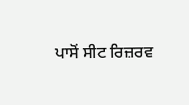ਪਾਸੋਂ ਸੀਟ ਰਿਜ਼ਰਵ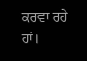ਕਰਵਾ ਰਹੇ ਹਾਂ।